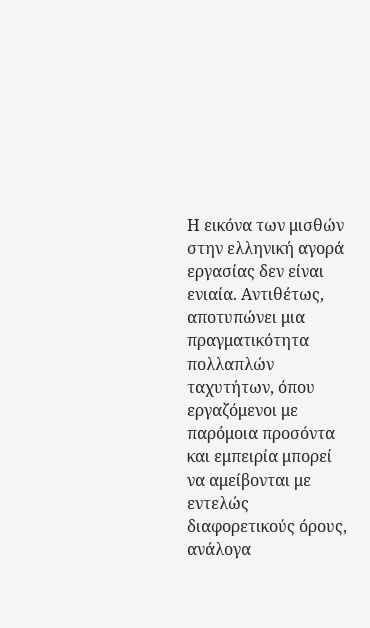Η εικόνα των μισθών στην ελληνική αγορά εργασίας δεν είναι ενιαία. Αντιθέτως, αποτυπώνει μια πραγματικότητα πολλαπλών ταχυτήτων, όπου εργαζόμενοι με παρόμοια προσόντα και εμπειρία μπορεί να αμείβονται με εντελώς διαφορετικούς όρους, ανάλογα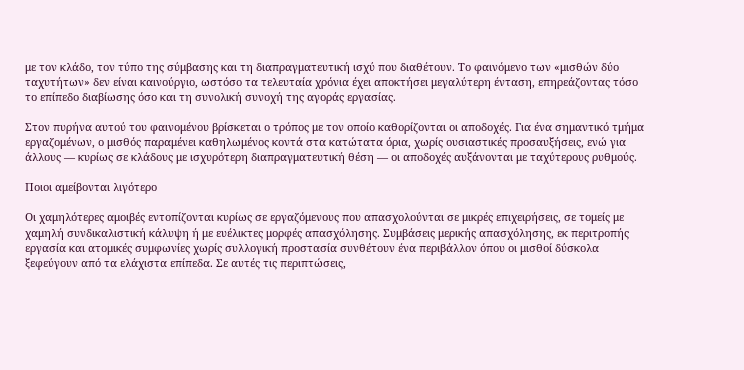με τον κλάδο, τον τύπο της σύμβασης και τη διαπραγματευτική ισχύ που διαθέτουν. Το φαινόμενο των «μισθών δύο ταχυτήτων» δεν είναι καινούργιο, ωστόσο τα τελευταία χρόνια έχει αποκτήσει μεγαλύτερη ένταση, επηρεάζοντας τόσο το επίπεδο διαβίωσης όσο και τη συνολική συνοχή της αγοράς εργασίας.

Στον πυρήνα αυτού του φαινομένου βρίσκεται ο τρόπος με τον οποίο καθορίζονται οι αποδοχές. Για ένα σημαντικό τμήμα εργαζομένων, ο μισθός παραμένει καθηλωμένος κοντά στα κατώτατα όρια, χωρίς ουσιαστικές προσαυξήσεις, ενώ για άλλους — κυρίως σε κλάδους με ισχυρότερη διαπραγματευτική θέση — οι αποδοχές αυξάνονται με ταχύτερους ρυθμούς.

Ποιοι αμείβονται λιγότερο

Οι χαμηλότερες αμοιβές εντοπίζονται κυρίως σε εργαζόμενους που απασχολούνται σε μικρές επιχειρήσεις, σε τομείς με χαμηλή συνδικαλιστική κάλυψη ή με ευέλικτες μορφές απασχόλησης. Συμβάσεις μερικής απασχόλησης, εκ περιτροπής εργασία και ατομικές συμφωνίες χωρίς συλλογική προστασία συνθέτουν ένα περιβάλλον όπου οι μισθοί δύσκολα ξεφεύγουν από τα ελάχιστα επίπεδα. Σε αυτές τις περιπτώσεις,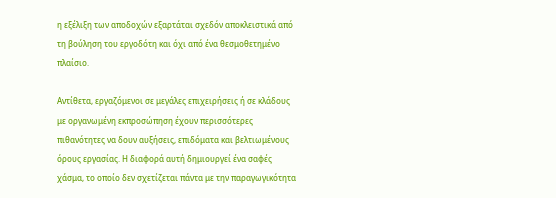η εξέλιξη των αποδοχών εξαρτάται σχεδόν αποκλειστικά από τη βούληση του εργοδότη και όχι από ένα θεσμοθετημένο πλαίσιο.

Αντίθετα, εργαζόμενοι σε μεγάλες επιχειρήσεις ή σε κλάδους με οργανωμένη εκπροσώπηση έχουν περισσότερες πιθανότητες να δουν αυξήσεις, επιδόματα και βελτιωμένους όρους εργασίας. Η διαφορά αυτή δημιουργεί ένα σαφές χάσμα, το οποίο δεν σχετίζεται πάντα με την παραγωγικότητα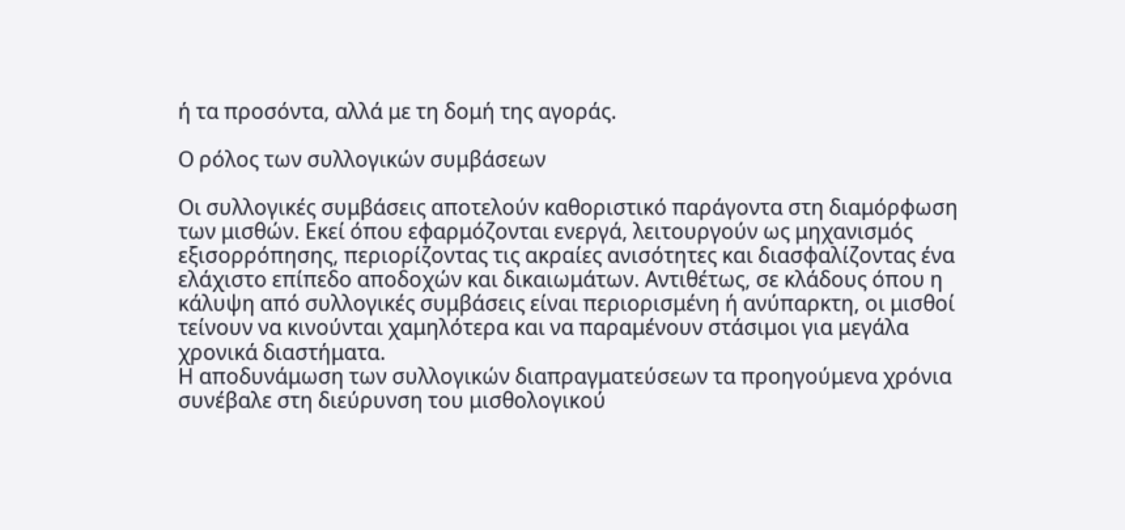ή τα προσόντα, αλλά με τη δομή της αγοράς.

Ο ρόλος των συλλογικών συμβάσεων

Οι συλλογικές συμβάσεις αποτελούν καθοριστικό παράγοντα στη διαμόρφωση των μισθών. Εκεί όπου εφαρμόζονται ενεργά, λειτουργούν ως μηχανισμός εξισορρόπησης, περιορίζοντας τις ακραίες ανισότητες και διασφαλίζοντας ένα ελάχιστο επίπεδο αποδοχών και δικαιωμάτων. Αντιθέτως, σε κλάδους όπου η κάλυψη από συλλογικές συμβάσεις είναι περιορισμένη ή ανύπαρκτη, οι μισθοί τείνουν να κινούνται χαμηλότερα και να παραμένουν στάσιμοι για μεγάλα χρονικά διαστήματα.
Η αποδυνάμωση των συλλογικών διαπραγματεύσεων τα προηγούμενα χρόνια συνέβαλε στη διεύρυνση του μισθολογικού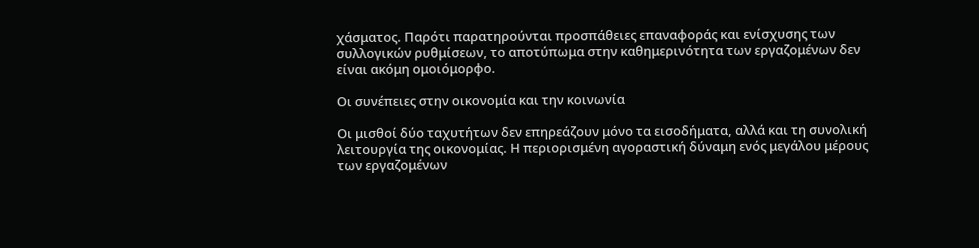χάσματος. Παρότι παρατηρούνται προσπάθειες επαναφοράς και ενίσχυσης των συλλογικών ρυθμίσεων, το αποτύπωμα στην καθημερινότητα των εργαζομένων δεν είναι ακόμη ομοιόμορφο.

Οι συνέπειες στην οικονομία και την κοινωνία

Οι μισθοί δύο ταχυτήτων δεν επηρεάζουν μόνο τα εισοδήματα, αλλά και τη συνολική λειτουργία της οικονομίας. Η περιορισμένη αγοραστική δύναμη ενός μεγάλου μέρους των εργαζομένων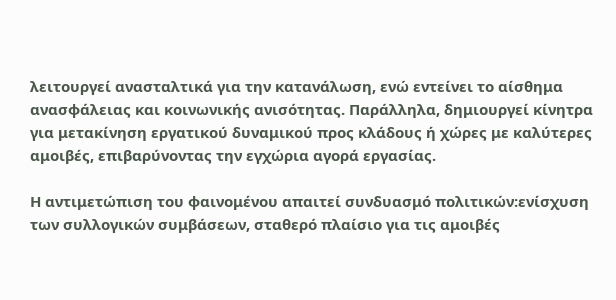λειτουργεί ανασταλτικά για την κατανάλωση, ενώ εντείνει το αίσθημα ανασφάλειας και κοινωνικής ανισότητας. Παράλληλα, δημιουργεί κίνητρα για μετακίνηση εργατικού δυναμικού προς κλάδους ή χώρες με καλύτερες αμοιβές, επιβαρύνοντας την εγχώρια αγορά εργασίας.

Η αντιμετώπιση του φαινομένου απαιτεί συνδυασμό πολιτικών:ενίσχυση των συλλογικών συμβάσεων, σταθερό πλαίσιο για τις αμοιβές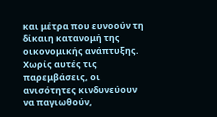και μέτρα που ευνοούν τη δίκαιη κατανομή της οικονομικής ανάπτυξης. Χωρίς αυτές τις παρεμβάσεις, οι ανισότητες κινδυνεύουν να παγιωθούν,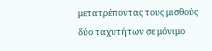μετατρέποντας τους μισθούς δύο ταχυτήτων σε μόνιμο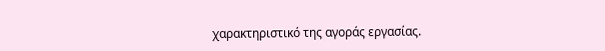χαρακτηριστικό της αγοράς εργασίας.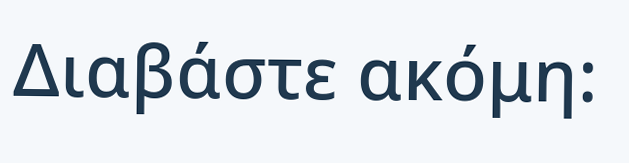Διαβάστε ακόμη: